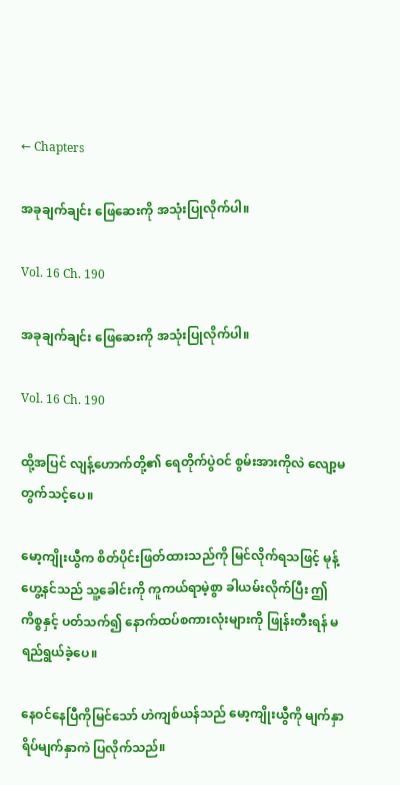← Chapters

အခုချက်ချင်း ဖြေဆေးကို အသုံးပြုလိုက်ပါ။

Vol. 16 Ch. 190

အခုချက်ချင်း ဖြေဆေးကို အသုံးပြုလိုက်ပါ။

Vol. 16 Ch. 190

ထို့အပြင် လျန့်ဟောက်တို့၏ ရေတိုက်ပွဲဝင် စွမ်းအားကိုလဲ လျော့မတွက်သင့်ပေ။

မော့ကျိုးယွီက စိတ်ပိုင်းဖြတ်ထားသည်ကို မြင်လိုက်ရသဖြင့် မုန့်ဟွေ့နင်သည် သူ့ခေါင်းကို ကူကယ်ရာမဲ့စွာ ခါယမ်းလိုက်ပြီး ဤကိစ္စနှင့် ပတ်သက်၍ နောက်ထပ်စကားလုံးများကို ဖြုန်းတီးရန် မရည်ရွယ်ခဲ့ပေ။

နေဝင်နေပြီကိုမြင်သော် ဟဲကျစ်ယန်သည် မော့ကျိုးယွီကို မျက်နှာရိပ်မျက်နှာကဲ ပြလိုက်သည်။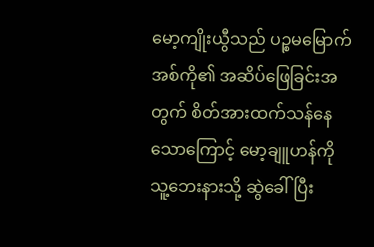မော့ကျိုးယွီသည် ပဉ္စမမြောက်အစ်ကို၏ အဆိပ်ဖြေခြင်းအတွက် စိတ်အားထက်သန်နေသောကြောင့် မော့ချူဟန်ကို သူ့ဘေးနားသို့ ဆွဲခေါ်ပြီး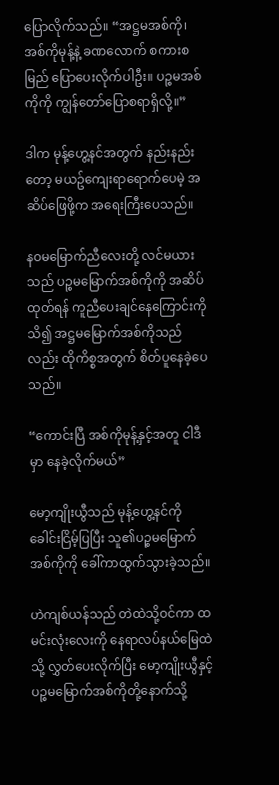ပြောလိုက်သည်။ “အဋ္ဌမအစ်ကို၊ အစ်ကိုမုန့်နဲ့ ခဏလောက် စကားစမြည် ပြောပေးလိုက်ပါဦး။ ပဉ္စမအစ်ကိုကို ကျွန်တော်ပြောစရာရှိလို့။”

ဒါက မုန့်ဟွေ့နင်အတွက် နည်းနည်းတော့ မယဥ်ကျေးရာရောက်ပေမဲ့ အဆိပ်ဖြေဖို့က အရေးကြီးပေသည်။

နဝမမြောက်ညီလေးတို့ လင်မယားသည် ပဉ္စမမြောက်အစ်ကိုကို အဆိပ်ထုတ်ရန် ကူညီပေးချင်နေကြောင်းကိုသိ၍ အဋ္ဌမမြောက်အစ်ကိုသည်လည်း ထိုကိစ္စအတွက် စိတ်ပူနေခဲ့ပေသည်။

“ကောင်းပြီ အစ်ကိုမုန့်နှင့်အတူ ငါဒီမှာ နေခဲ့လိုက်မယ်”

မော့ကျိုးယွီသည် မုန့်ဟွေ့နင်ကို ခေါင်းငြိမ့်ပြပြီး သူ၏ပဉ္စမမြောက်အစ်ကိုကို ခေါ်ကာထွက်သွားခဲ့သည်။

ဟဲကျစ်ယန်သည် တဲထဲသို့ဝင်ကာ ထမင်းလုံးလေးကို နေရာလပ်နယ်မြေထဲသို့ လွှတ်ပေးလိုက်ပြီး မော့ကျိုးယွီနှင့် ပဉ္စမမြောက်အစ်ကိုတို့နောက်သို့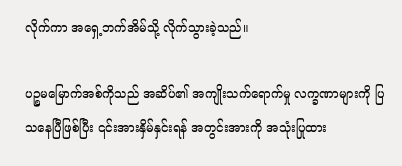လိုက်ကာ အရှေ့ဘက်အိမ်သို့ လိုက်သွားခဲ့သည်။

ပဉ္စမမြောက်အစ်ကိုသည် အဆိပ်၏ အကျိုးသက်ရောက်မှု လက္ခဏာများကို ပြသနေပြီဖြစ်ပြီး ၎င်းအားနှိမ်နှင်းရန် အတွင်းအားကို အသုံးပြုထား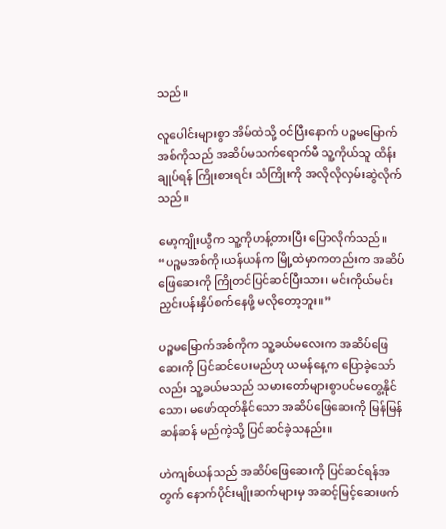သည်။

လူပေါင်းများစွာ အိမ်ထဲသို့ ဝင်ပြီးနောက် ပဉ္စမမြောက်အစ်ကိုသည် အဆိပ်မသက်ရောက်မီ သူ့ကိုယ်သူ ထိန်းချုပ်ရန် ကြိုးစားရင်း သံကြိုးကို အလိုလိုလှမ်းဆွဲလိုက်သည်။

မော့ကျိုးယွီက သူ့ကိုဟန့်တားပြီး ပြောလိုက်သည်။ “ပဉ္စမအစ်ကို၊ယန်ယန်က မြို့ထဲမှာကတည်းက အဆိပ်ဖြေဆေးကို ကြိုတင်ပြင်ဆင်ပြီးသား၊ မင်းကိုယ်မင်း ညှင်းပန်းနှိပ်စက်နေဖို့ မလိုတော့ဘူး။”

ပဉ္စမမြောက်အစ်ကိုက သူ့ခယ်မလေးက အဆိပ်ဖြေဆေးကို ပြင်ဆင်ပေးမည်ဟု ယမန်နေ့က ပြောခဲ့သော်လည်း သူ့ခယ်မသည် သမားတော်များစွာပင်မတွေ့နိုင်သော၊ မဖော်ထုတ်နိုင်သော အဆိပ်ဖြေဆေးကို မြန်မြန်ဆန်ဆန် မည်ကဲ့သို့ ပြင်ဆင်ခဲ့သနည်း။

ဟဲကျစ်ယန်သည် အဆိပ်ဖြေဆေးကို ပြင်ဆင်ရန်အတွက် နောက်ပိုင်းမျိုးဆက်များမှ အဆင့်မြင့်ဆေးဖက်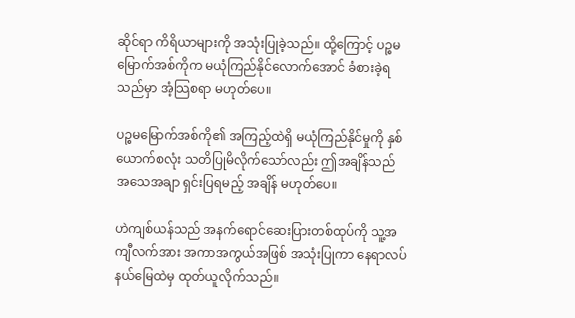ဆိုင်ရာ ကိရိယာများကို အသုံးပြုခဲ့သည်။ ထို့ကြောင့် ပဉ္စမမြောက်အစ်ကိုက မယုံကြည်နိုင်လောက်အောင် ခံစားခဲ့ရသည်မှာ အံ့သြစရာ မဟုတ်ပေ။

ပဉ္စမမြောက်အစ်ကို၏ အကြည့်ထဲရှိ မယုံကြည်နိုင်မှုကို နှစ်ယောက်စလုံး သတိပြုမိလိုက်သော်လည်း ဤအချိန်သည် အသေအချာ ရှင်းပြရမည့် အချိန် မဟုတ်ပေ။

ဟဲကျစ်ယန်သည် အနက်ရောင်ဆေးပြားတစ်ထုပ်ကို သူ့အကျီလက်အား အကာအကွယ်အဖြစ် အသုံးပြုကာ နေရာလပ်နယ်မြေထဲမှ ထုတ်ယူလိုက်သည်။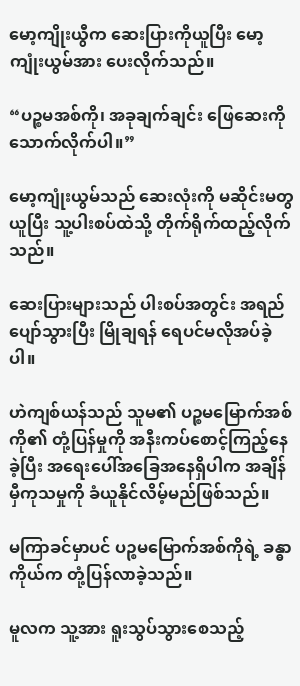မော့ကျိုးယွီက ဆေးပြားကိုယူပြီး မော့ကျုံးယွမ်အား ပေးလိုက်သည်။

“ပဉ္စမအစ်ကို၊ အခုချက်ချင်း ဖြေဆေးကိုသောက်လိုက်ပါ။”

မော့ကျုံးယွမ်သည် ဆေးလုံးကို မဆိုင်းမတွယူပြီး သူ့ပါးစပ်ထဲသို့ တိုက်ရိုက်ထည့်လိုက်သည်။

ဆေးပြားများသည် ပါးစပ်အတွင်း အရည်ပျော်သွားပြီး မြိုချရန် ရေပင်မလိုအပ်ခဲ့ပါ။

ဟဲကျစ်ယန်သည် သူမ၏ ပဉ္စမမြောက်အစ်ကို၏ တုံ့ပြန်မှုကို အနီးကပ်စောင့်ကြည့်နေခဲ့ပြီး အရေးပေါ်အခြေအနေရှိပါက အချိန်မှီကုသမှုကို ခံယူနိုင်လိမ့်မည်ဖြစ်သည်။

မကြာခင်မှာပင် ပဉ္စမမြောက်အစ်ကိုရဲ့ ခန္ဓာကိုယ်က တုံ့ပြန်လာခဲ့သည်။

မူလက သူ့အား ရူးသွပ်သွားစေသည့်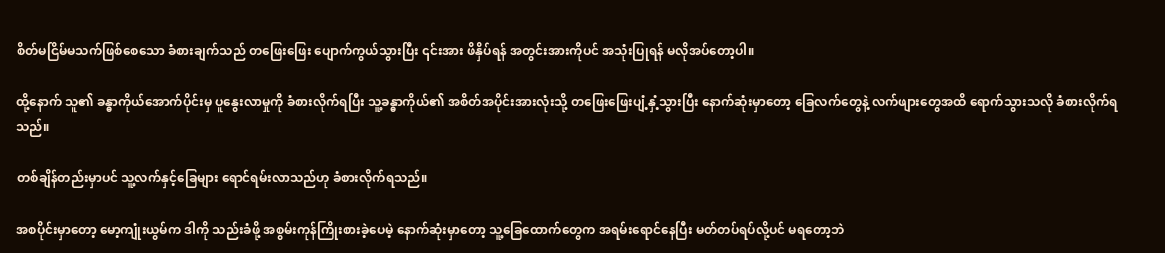စိတ်မငြိမ်မသက်ဖြစ်စေသော ခံစားချက်သည် တဖြေးဖြေး ပျောက်ကွယ်သွားပြီး ၎င်းအား ဖိနှိပ်ရန် အတွင်းအားကိုပင် အသုံးပြုရန် မလိုအပ်တော့ပါ။

ထို့နောက် သူ၏ ခန္ဓာကိုယ်အောက်ပိုင်းမှ ပူနွေးလာမှုကို ခံစားလိုက်ရပြီး သူ့ခန္ဓာကိုယ်၏ အစိတ်အပိုင်းအားလုံးသို့ တဖြေးဖြေးပျံ့နှံ့သွားပြီး နောက်ဆုံးမှာတော့ ခြေလက်တွေနဲ့ လက်ဖျားတွေအထိ ရောက်သွားသလို ခံစားလိုက်ရသည်။

တစ်ချိန်တည်းမှာပင် သူ့လက်နှင့်ခြေများ ရောင်ရမ်းလာသည်ဟု ခံစားလိုက်ရသည်။

အစပိုင်းမှာတော့ မော့ကျုံးယွမ်က ဒါကို သည်းခံဖို့ အစွမ်းကုန်ကြိုးစားခဲ့ပေမဲ့ နောက်ဆုံးမှာတော့ သူ့ခြေထောက်တွေက အရမ်းရောင်နေပြီး မတ်တပ်ရပ်လို့ပင် မရတော့ဘဲ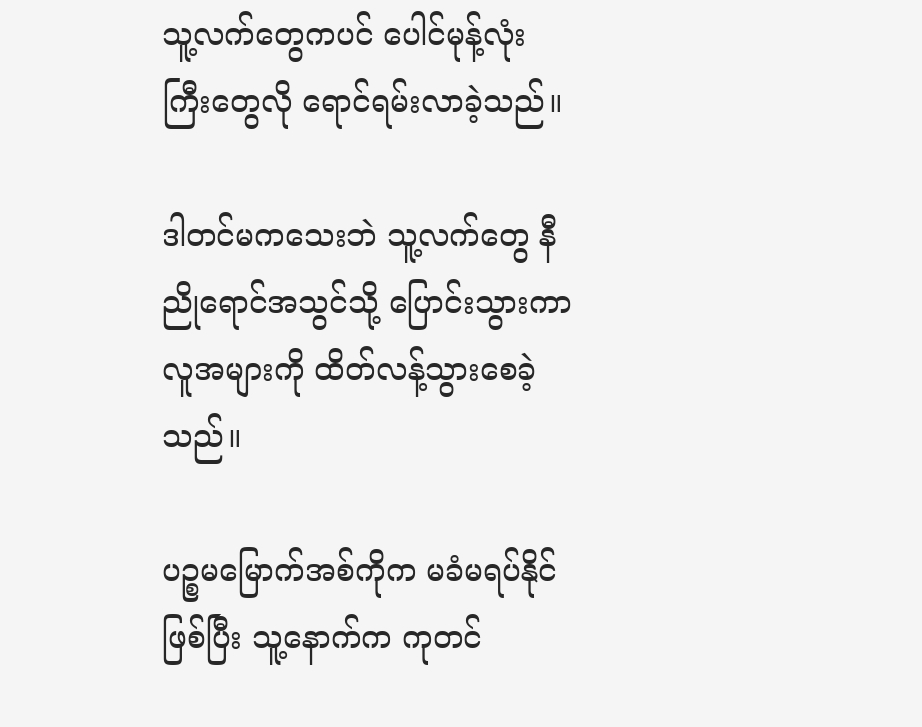သူ့လက်တွေကပင် ပေါင်မုန့်လုံးကြီးတွေလို ရောင်ရမ်းလာခဲ့သည်။

ဒါတင်မကသေးဘဲ သူ့လက်တွေ နီညိုရောင်အသွင်သို့ ပြောင်းသွားကာ လူအများကို ထိတ်လန့်သွားစေခဲ့သည်။

ပဉ္စမမြောက်အစ်ကိုက မခံမရပ်နိုင်ဖြစ်ပြီး သူ့နောက်က ကုတင်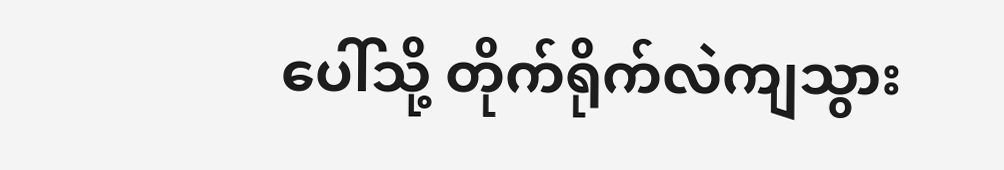ပေါ်သို့ တိုက်ရိုက်လဲကျသွား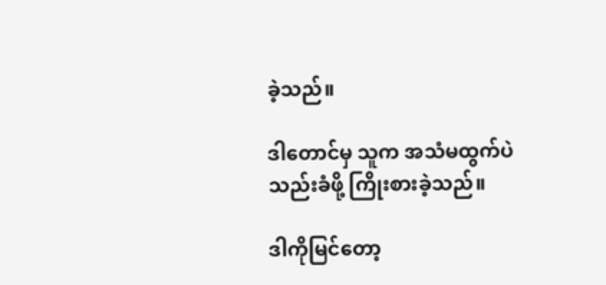ခဲ့သည်။

ဒါတောင်မှ သူက အသံမထွက်ပဲ သည်းခံဖို့ ကြိုးစားခဲ့သည်။

ဒါကိုမြင်တော့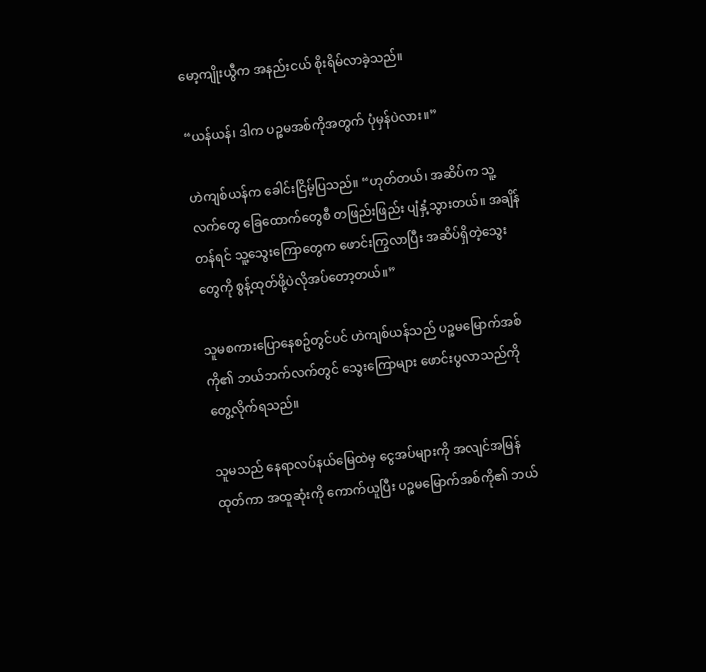မော့ကျိုးယွီက အနည်းငယ် စိုးရိမ်လာခဲ့သည်။

“ယန်ယန်၊ ဒါက ပဉ္စမအစ်ကိုအတွက် ပုံမှန်ပဲလား။”

ဟဲကျစ်ယန်က ခေါင်းငြိမ့်ပြသည်။ “ဟုတ်တယ်၊ အဆိပ်က သူ့လက်တွေ ခြေထောက်တွေစီ တဖြည်းဖြည်း ပျံနှံ့သွားတယ်။ အချိန်တန်ရင် သူ့သွေးကြောတွေက ဖောင်းကြွလာပြီး အဆိပ်ရှိတဲ့သွေးတွေကို စွန့်ထုတ်ဖို့ပဲလိုအပ်တော့တယ်။”

သူမစကားပြောနေစဥ်တွင်ပင် ဟဲကျစ်ယန်သည် ပဉ္စမမြောက်အစ်ကို၏ ဘယ်ဘက်လက်တွင် သွေးကြောများ ဖောင်းပွလာသည်ကို တွေ့လိုက်ရသည်။

သူမသည် နေရာလပ်နယ်မြေထဲမှ ငွေအပ်များကို အလျင်အမြန် ထုတ်ကာ အထူဆုံးကို ကောက်ယူပြီး ပဉ္စမမြောက်အစ်ကို၏ ဘယ်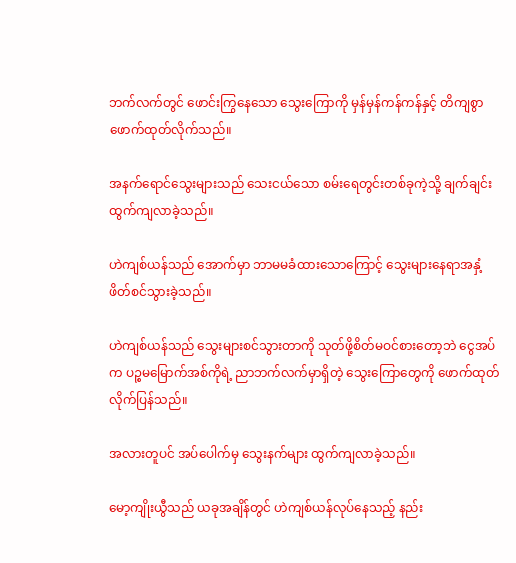ဘက်လက်တွင် ဖောင်းကြွနေသော သွေးကြောကို မှန်မှန်ကန်ကန်နှင့် တိကျစွာ ဖောက်ထုတ်လိုက်သည်။

အနက်ရောင်သွေးများသည် သေးငယ်သော စမ်းရေတွင်းတစ်ခုကဲ့သို့ ချက်ချင်း ထွက်ကျလာခဲ့သည်။

ဟဲကျစ်ယန်သည် အောက်မှာ ဘာမမခံထားသောကြောင့် သွေးများနေရာအနှံ့ ဖိတ်စင်သွားခဲ့သည်။

ဟဲကျစ်ယန်သည် သွေးများစင်သွားတာကို သုတ်ဖို့စိတ်မဝင်စားတော့ဘဲ ငွေအပ်က ပဉ္စမမြောက်အစ်ကိုရဲ့ ညာဘက်လက်မှာရှိတဲ့ သွေးကြောတွေကို ဖောက်ထုတ်လိုက်ပြန်သည်။

အလားတူပင် အပ်ပေါက်မှ သွေးနက်များ ထွက်ကျလာခဲ့သည်။

မော့ကျိုးယွီသည် ယခုအချိန်တွင် ဟဲကျစ်ယန်လုပ်နေသည့် နည်း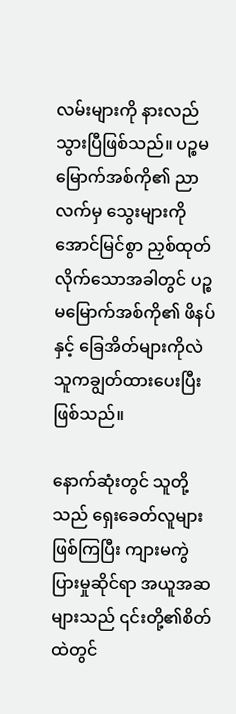လမ်းများကို နားလည်သွားပြီဖြစ်သည်။ ပဉ္စမမြောက်အစ်ကို၏ ညာလက်မှ သွေးများကို အောင်မြင်စွာ ညှစ်ထုတ်လိုက်သောအခါတွင် ပဉ္စမမြောက်အစ်ကို၏ ဖိနပ်နှင့် ခြေအိတ်များကိုလဲ သူကချွတ်ထားပေးပြီး ဖြစ်သည်။

နောက်ဆုံးတွင် သူတို့သည် ရှေးခေတ်လူများဖြစ်ကြပြီး ကျားမကွဲပြားမှုဆိုင်ရာ အယူအဆများသည် ၎င်းတို့၏စိတ်ထဲတွင်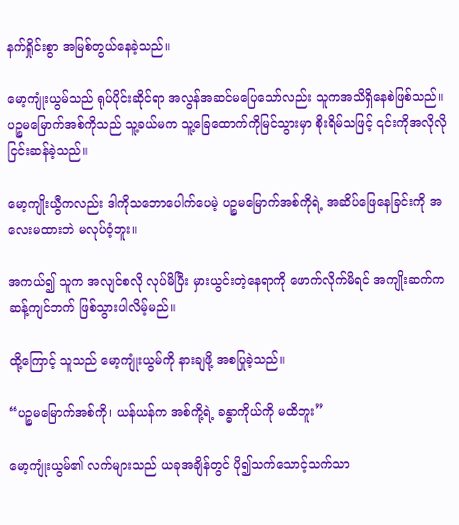နက်ရှိုင်းစွာ အမြစ်တွယ်နေခဲ့သည်။

မော့ကျုံးယွမ်သည် ရုပ်ပိုင်းဆိုင်ရာ အလွန်အဆင်မပြေသော်လည်း သူကအသိရှိနေစဲဖြစ်သည်။ ပဉ္စမမြောက်အစ်ကိုသည် သူ့ခယ်မက သူ့ခြေထောက်ကိုမြင်သွားမှာ စိုးရိမ်သဖြင့် ၎င်းကိုအလိုလို ငြင်းဆန်ခဲ့သည်။

မော့ကျိုးယွီကလည်း ဒါကိုသဘောပေါက်ပေမဲ့ ပဉ္စမမြောက်အစ်ကိုရဲ့ အဆိပ်ဖြေနေခြင်းကို အလေးမထားဘဲ မလုပ်ဝံ့ဘူး။

အကယ်၍ သူက အလျင်စလို လုပ်မိပြီး မှားယွင်းတဲ့နေရာကို ဖောက်လိုက်မိရင် အကျိုးဆက်က ဆန့်ကျင်ဘက် ဖြစ်သွားပါလိမ့်မည်။

ထို့ကြောင့် သူသည် မော့ကျုံးယွမ်ကို နားချဖို့ အစပြုခဲ့သည်။

“ပဉ္စမမြောက်အစ်ကို၊ ယန်ယန်က အစ်ကို့ရဲ့ ခန္ဓာကိုယ်ကို မထိဘူး”

မော့ကျုံးယွမ်၏ လက်များသည် ယခုအချိန်တွင် ပို၍သက်သောင့်သက်သာ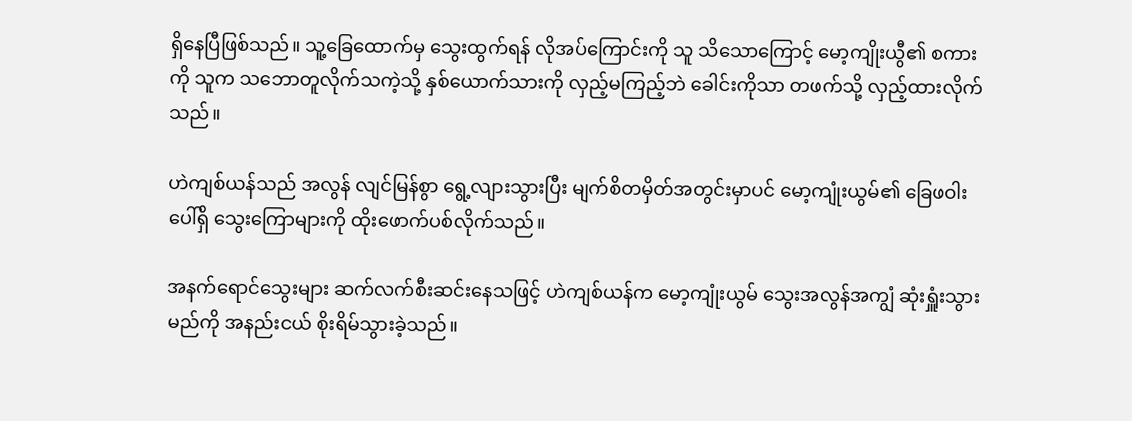ရှိနေပြီဖြစ်သည်။ သူ့ခြေထောက်မှ သွေးထွက်ရန် လိုအပ်ကြောင်းကို သူ သိသောကြောင့် မော့ကျိုးယွီ၏ စကားကို သူက သဘောတူလိုက်သကဲ့သို့ နှစ်ယောက်သားကို လှည့်မကြည့်ဘဲ ခေါင်းကိုသာ တဖက်သို့ လှည့်ထားလိုက်သည်။

ဟဲကျစ်ယန်သည် အလွန် လျင်မြန်စွာ ရွေ့လျားသွားပြီး မျက်စိတမှိတ်အတွင်းမှာပင် မော့ကျုံးယွမ်၏ ခြေဖဝါးပေါ်ရှိ သွေးကြောများကို ထိုးဖောက်ပစ်လိုက်သည်။

အနက်ရောင်သွေးများ ဆက်လက်စီးဆင်းနေသဖြင့် ဟဲကျစ်ယန်က မော့ကျုံးယွမ် သွေးအလွန်အကျွံ ဆုံးရှူံးသွားမည်ကို အနည်းငယ် စိုးရိမ်သွားခဲ့သည်။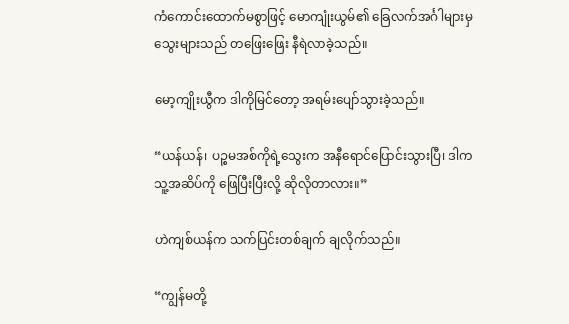ကံကောင်းထောက်မစွာဖြင့် မောကျုံးယွမ်၏ ခြေလက်အင်္ဂါများမှ သွေးများသည် တဖြေးဖြေး နီရဲလာခဲ့သည်။

မော့ကျိုးယွီက ဒါကိုမြင်တော့ အရမ်းပျော်သွားခဲ့သည်။

“ယန်ယန်၊ ပဉ္စမအစ်ကိုရဲ့သွေးက အနီရောင်ပြောင်းသွားပြီ၊ ဒါက သူ့အဆိပ်ကို ဖြေပြီးပြီးလို့ ဆိုလိုတာလား။”

ဟဲကျစ်ယန်က သက်ပြင်းတစ်ချက် ချလိုက်သည်။

“ကျွန်မတို့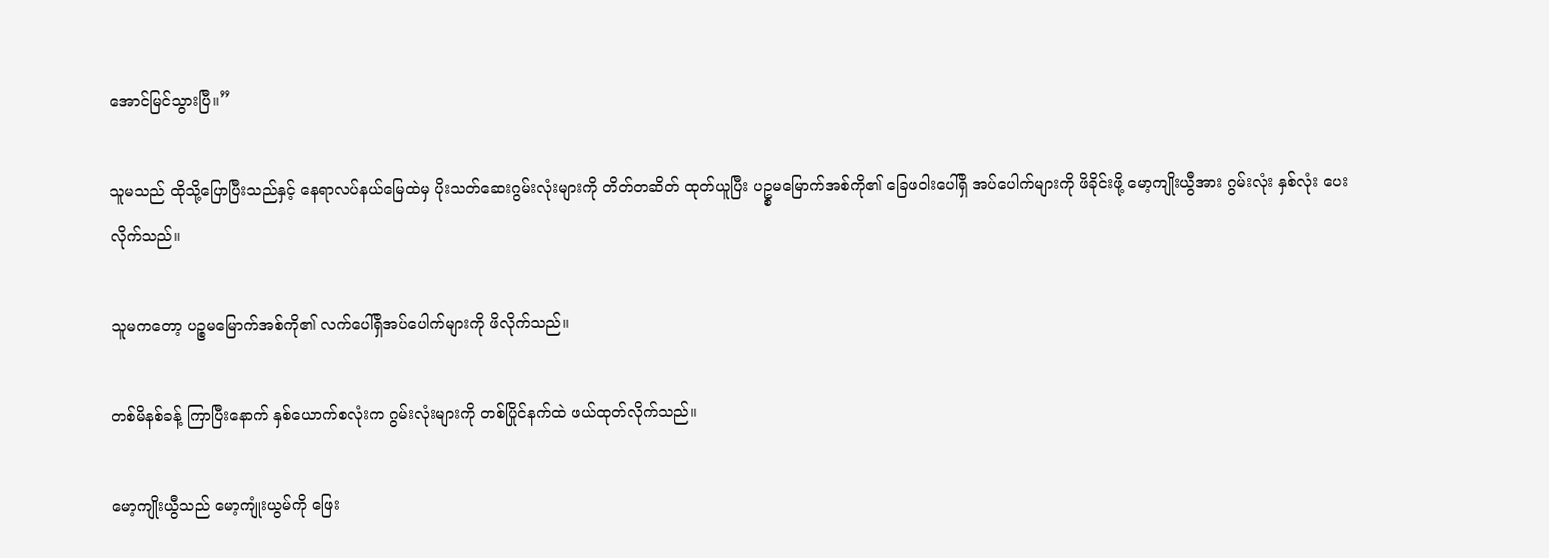အောင်မြင်သွားပြီ။”

သူမသည် ထိုသို့ပြောပြီးသည်နှင့် နေရာလပ်နယ်မြေထဲမှ ပိုးသတ်ဆေးဂွမ်းလုံးများကို တိတ်တဆိတ် ထုတ်ယူပြီး ပဥ္စမမြောက်အစ်ကို၏ ခြေဖဝါးပေါ်ရှိ အပ်ပေါက်များကို ဖိခိုင်းဖို့ မော့ကျိုးယွီအား ဂွမ်းလုံး နှစ်လုံး ပေးလိုက်သည်။

သူမကတော့ ပဉ္စမမြောက်အစ်ကို၏ လက်ပေါ်ရှိအပ်ပေါက်များကို ဖိလိုက်သည်။

တစ်မိနစ်ခန့် ကြာပြီးနောက် နှစ်ယောက်စလုံးက ဂွမ်းလုံးများကို တစ်ပြိုင်နက်ထဲ ဖယ်ထုတ်လိုက်သည်။

မော့ကျိုးယွီသည် မော့ကျုံးယွမ်ကို ဖြေး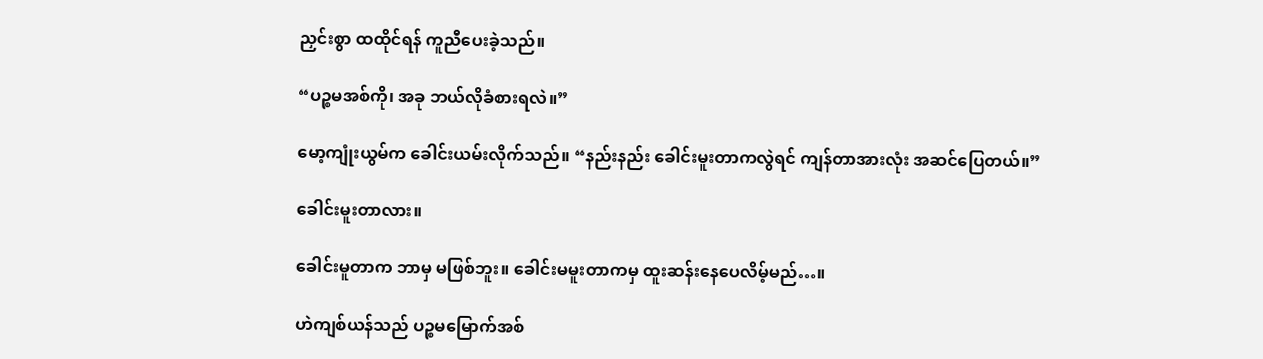ညှင်းစွာ ထထိုင်ရန် ကူညီပေးခဲ့သည်။

“ပဉ္စမအစ်ကို၊ အခု ဘယ်လိုခံစားရလဲ။”

မော့ကျုံးယွမ်က ခေါင်းယမ်းလိုက်သည်။ “နည်းနည်း ခေါင်းမူးတာကလွဲရင် ကျန်တာအားလုံး အဆင်ပြေတယ်။”

ခေါင်းမူးတာလား။

ခေါင်းမူတာက ဘာမှ မဖြစ်ဘူး။ ခေါင်းမမူးတာကမှ ထူးဆန်းနေပေလိမ့်မည်…။

ဟဲကျစ်ယန်သည် ပဉ္စမမြောက်အစ်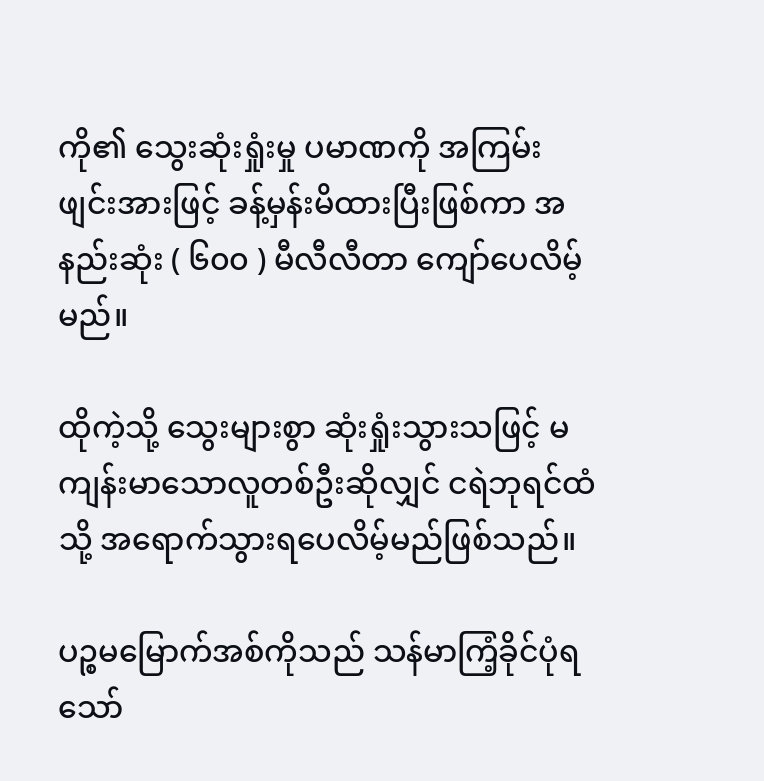ကို၏ သွေးဆုံးရှုံးမှု ပမာဏကို အကြမ်းဖျင်းအားဖြင့် ခန့်မှန်းမိထားပြီးဖြစ်ကာ အနည်းဆုံး ( ၆၀၀ ) မီလီလီတာ ကျော်ပေလိမ့်မည်။

ထိုကဲ့သို့ သွေးများစွာ ဆုံးရှုံးသွားသဖြင့် မကျန်းမာသောလူတစ်ဦးဆိုလျှင် ငရဲဘုရင်ထံသို့ အရောက်သွားရပေလိမ့်မည်ဖြစ်သည်။

ပဉ္စမမြောက်အစ်ကိုသည် သန်မာကြံ့ခိုင်ပုံရသော်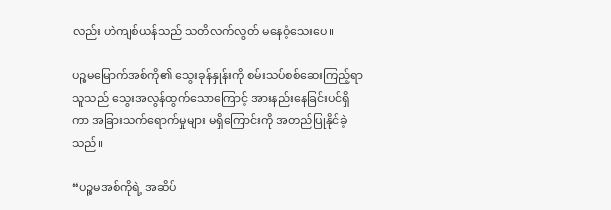လည်း ဟဲကျစ်ယန်သည် သတိလက်လွတ် မနေဝံ့သေးပေ။

ပဉ္စမမြောက်အစ်ကို၏ သွေးခုန်နှုန်းကို စမ်းသပ်စစ်ဆေးကြည့်ရာ သူသည် သွေးအလွန်ထွက်သောကြောင့် အားနည်းနေခြင်းပင်ရှိကာ အခြားသက်ရောက်မှုများ မရှိကြောင်းကို အတည်ပြုနိုင်ခဲ့သည်။

“ပဉ္စမအစ်ကိုရဲ့ အဆိပ်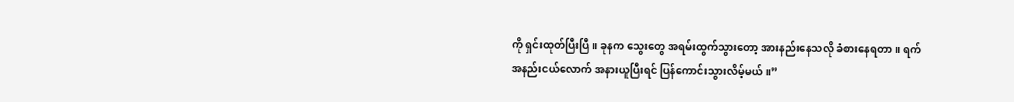ကို ရှင်းထုတ်ပြီးပြီ။ ခုနက သွေးတွေ အရမ်းထွက်သွားတော့ အားနည်းနေသလို ခံစားနေရတာ။ ရက်အနည်းငယ်လောက် အနားယူပြီးရင် ပြန်ကောင်းသွားလိမ့်မယ်။”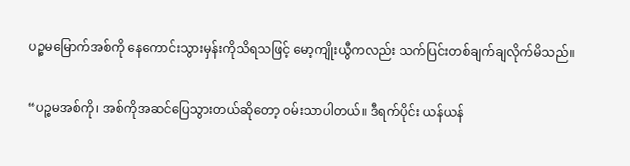ပဉ္စမမြောက်အစ်ကို နေကောင်းသွားမှန်းကိုသိရသဖြင့် မော့ကျိုးယွီကလည်း သက်ပြင်းတစ်ချက်ချလိုက်မိသည်။

“ပဉ္စမအစ်ကို၊ အစ်ကိုအဆင်ပြေသွားတယ်ဆိုတော့ ဝမ်းသာပါတယ်။ ဒီရက်ပိုင်း ယန်ယန်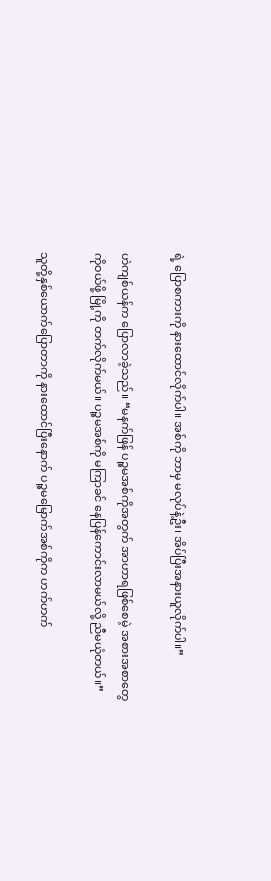ရဲ့ ပြောစကားကို နားထောင်လိုက်ပါ။ အစ်ကို ဘာမှ မလုပ်နဲ့ဦး၊ အိပ်ပြီးအနားယူလိုက်ပါ။”

ဟဲကျစ်ယန်က ပြောလာခဲ့သည်။ “မနက်ဖြန် ပဉ္စမအစ်ကိုအတွက် အာဟာရဖြစ်စေမဲ့ အစားအစာတွေကိုဝယ်ဖို့ မြို့ကို တက်လိုက်မယ်။ ပဉ္စမအစ်ကို မကြာခင် နေပြန်ကောင်းလာမယ်လို့ ညီမယုံတယ်။”

သူတို့နှစ်ယောက်ပြောတာကို နားထောင်ပြီးနောက် ပဉ္စမမြောက်အစ်ကိုက ဟက်ဟက်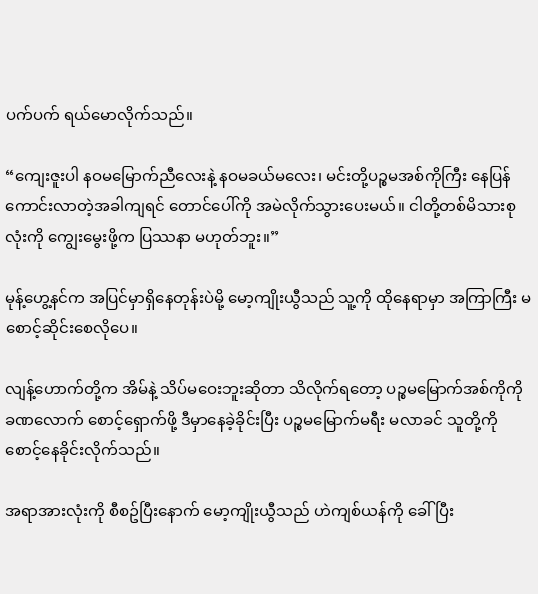ပက်ပက် ရယ်မောလိုက်သည်။

“ကျေးဇူးပါ နဝမမြောက်ညီလေးနဲ့ နဝမခယ်မလေး၊ မင်းတို့ပဉ္စမအစ်ကိုကြီး နေပြန်ကောင်းလာတဲ့အခါကျရင် တောင်ပေါ်ကို အမဲလိုက်သွားပေးမယ်။ ငါတို့တစ်မိသားစုလုံးကို ကျွေးမွေးဖို့က ပြဿနာ မဟုတ်ဘူး။”

မုန့်ဟွေ့နင်က အပြင်မှာရှိနေတုန်းပဲမို့ မော့ကျိုးယွီသည် သူ့ကို ထိုနေရာမှာ အကြာကြီး မစောင့်ဆိုင်းစေလိုပေ။

လျန့်ဟောက်တို့က အိမ်နဲ့ သိပ်မဝေးဘူးဆိုတာ သိလိုက်ရတော့ ပဉ္စမမြောက်အစ်ကိုကို ခဏလောက် စောင့်ရှောက်ဖို့ ဒီမှာနေခဲ့ခိုင်းပြီး ပဉ္စမမြောက်မရီး မလာခင် သူတို့ကို စောင့်နေခိုင်းလိုက်သည်။

အရာအားလုံးကို စီစဥ်ပြီးနောက် မော့ကျိုးယွီသည် ဟဲကျစ်ယန်ကို ခေါ်ပြီး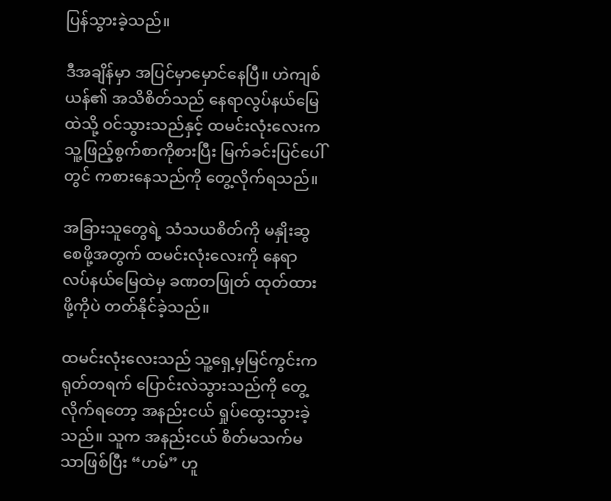ပြန်သွားခဲ့သည်။

ဒီအချိန်မှာ အပြင်မှာမှောင်နေပြီ။ ဟဲကျစ်ယန်၏ အသိစိတ်သည် နေရာလွပ်နယ်မြေထဲသို့ ဝင်သွားသည်နှင့် ထမင်းလုံးလေးက သူ့ဖြည့်စွက်စာကိုစားပြီး မြက်ခင်းပြင်ပေါ်တွင် ကစားနေသည်ကို တွေ့လိုက်ရသည်။

အခြားသူတွေရဲ့ သံသယစိတ်ကို မနှိုးဆွစေဖို့အတွက် ထမင်းလုံးလေးကို နေရာလပ်နယ်မြေထဲမှ ခဏတဖြုတ် ထုတ်ထားဖို့ကိုပဲ တတ်နိုင်ခဲ့သည်။

ထမင်းလုံးလေးသည် သူ့ရှေ့မှမြင်ကွင်းက ရုတ်တရက် ပြောင်းလဲသွားသည်ကို တွေ့လိုက်ရတော့ အနည်းငယ် ရှုပ်ထွေးသွားခဲ့သည်။ သူက အနည်းငယ် စိတ်မသက်မသာဖြစ်ပြီး “ဟမ်” ဟူ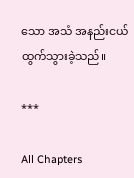သော အသံ အနည်းငယ် ထွက်သွားခဲ့သည်။

***

All Chapters